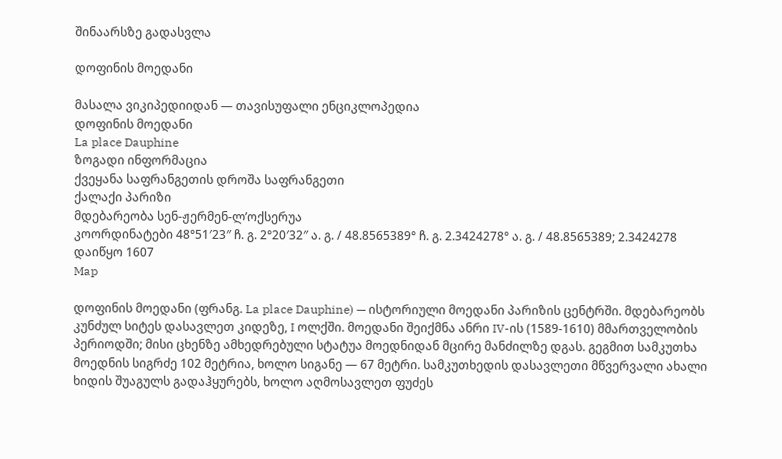შინაარსზე გადასვლა

დოფინის მოედანი

მასალა ვიკიპედიიდან — თავისუფალი ენციკლოპედია
დოფინის მოედანი
La place Dauphine
ზოგადი ინფორმაცია
ქვეყანა საფრანგეთის დროშა საფრანგეთი
ქალაქი პარიზი
მდებარეობა სენ-ჟერმენ-ლ’ოქსერუა
კოორდინატები 48°51′23″ ჩ. გ. 2°20′32″ ა. გ. / 48.8565389° ჩ. გ. 2.3424278° ა. გ. / 48.8565389; 2.3424278
დაიწყო 1607
Map

დოფინის მოედანი (ფრანგ. La place Dauphine) — ისტორიული მოედანი პარიზის ცენტრში. მდებარეობს კუნძულ სიტეს დასავლეთ კიდეზე, I ოლქში. მოედანი შეიქმნა ანრი IV-ის (1589-1610) მმართველობის პერიოდში; მისი ცხენზე ამხედრებული სტატუა მოედნიდან მცირე მანძილზე დგას. გეგმით სამკუთხა მოედნის სიგრძე 102 მეტრია, ხოლო სიგანე — 67 მეტრი. სამკუთხედის დასავლეთი მწვერვალი ახალი ხიდის შუაგულს გადაჰყურებს, ხოლო აღმოსავლეთ ფუძეს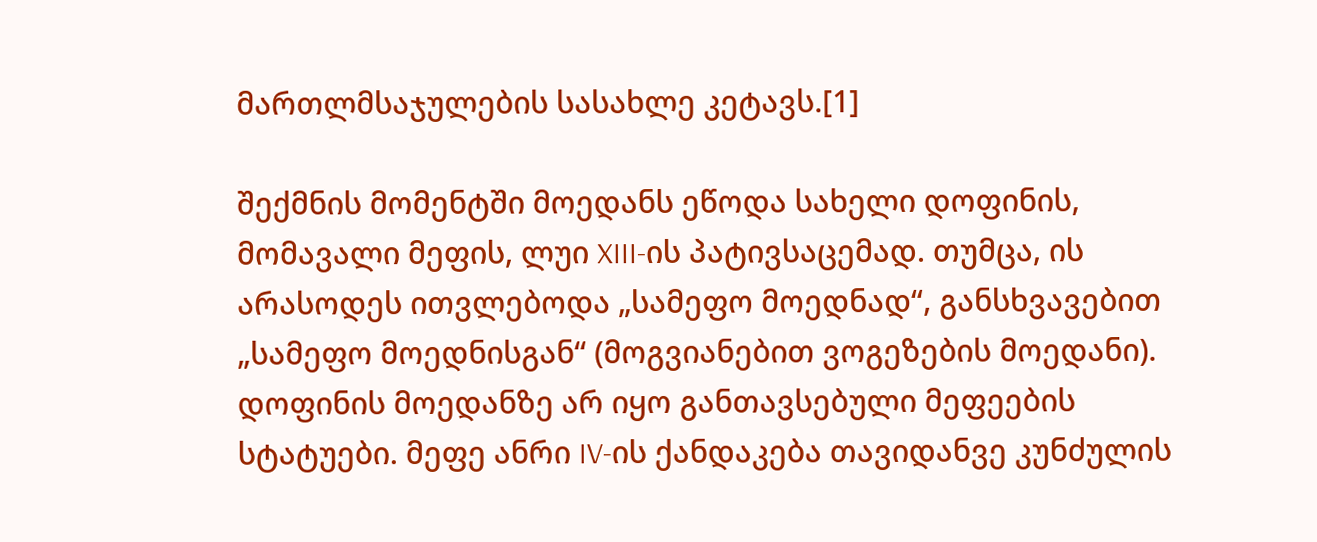მართლმსაჯულების სასახლე კეტავს.[1]

შექმნის მომენტში მოედანს ეწოდა სახელი დოფინის, მომავალი მეფის, ლუი XIII-ის პატივსაცემად. თუმცა, ის არასოდეს ითვლებოდა „სამეფო მოედნად“, განსხვავებით „სამეფო მოედნისგან“ (მოგვიანებით ვოგეზების მოედანი). დოფინის მოედანზე არ იყო განთავსებული მეფეების სტატუები. მეფე ანრი IV-ის ქანდაკება თავიდანვე კუნძულის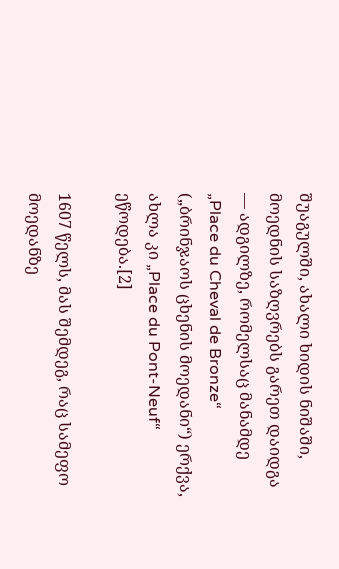შუაგულში, ახალი ხიდის ნიშაში, მოედნის საზღვრებს გარეთ დაიდგა — ადგილზე, რომელსაც მანამდე „Place du Cheval de Bronze“ („ბრინჯაოს ცხენის მოედანი“) ერქვა, ახლა კი „Place du Pont-Neuf“ ეწოდება.[2]

1607 წელს, მას შემდეგ, რაც სამეფო მოედანზე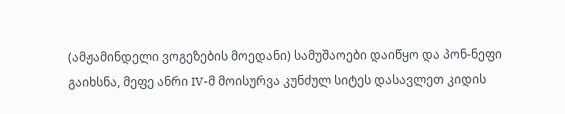(ამჟამინდელი ვოგეზების მოედანი) სამუშაოები დაიწყო და პონ-ნეფი გაიხსნა, მეფე ანრი IV-მ მოისურვა კუნძულ სიტეს დასავლეთ კიდის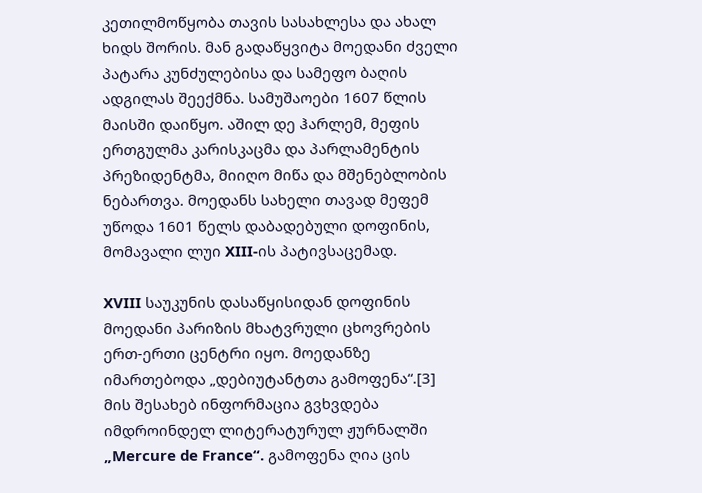კეთილმოწყობა თავის სასახლესა და ახალ ხიდს შორის. მან გადაწყვიტა მოედანი ძველი პატარა კუნძულებისა და სამეფო ბაღის ადგილას შეექმნა. სამუშაოები 1607 წლის მაისში დაიწყო. აშილ დე ჰარლემ, მეფის ერთგულმა კარისკაცმა და პარლამენტის პრეზიდენტმა, მიიღო მიწა და მშენებლობის ნებართვა. მოედანს სახელი თავად მეფემ უწოდა 1601 წელს დაბადებული დოფინის, მომავალი ლუი XIII-ის პატივსაცემად.

XVIII საუკუნის დასაწყისიდან დოფინის მოედანი პარიზის მხატვრული ცხოვრების ერთ-ერთი ცენტრი იყო. მოედანზე იმართებოდა „დებიუტანტთა გამოფენა“.[3] მის შესახებ ინფორმაცია გვხვდება იმდროინდელ ლიტერატურულ ჟურნალში „Mercure de France“. გამოფენა ღია ცის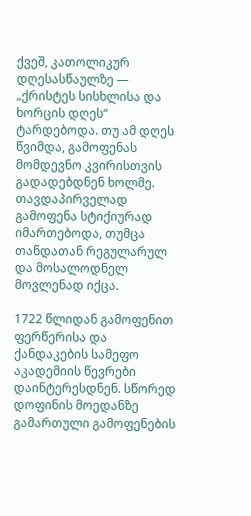ქვეშ, კათოლიკურ დღესასწაულზე — „ქრისტეს სისხლისა და ხორცის დღეს“ ტარდებოდა. თუ ამ დღეს წვიმდა, გამოფენას მომდევნო კვირისთვის გადადებდნენ ხოლმე. თავდაპირველად გამოფენა სტიქიურად იმართებოდა, თუმცა თანდათან რეგულარულ და მოსალოდნელ მოვლენად იქცა.

1722 წლიდან გამოფენით ფერწერისა და ქანდაკების სამეფო აკადემიის წევრები დაინტერესდნენ. სწორედ დოფინის მოედანზე გამართული გამოფენების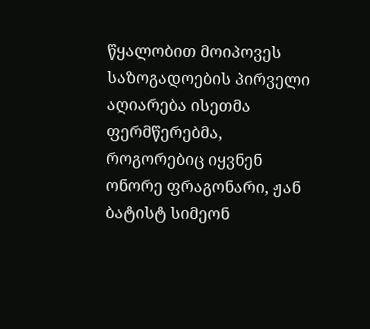წყალობით მოიპოვეს საზოგადოების პირველი აღიარება ისეთმა ფერმწერებმა, როგორებიც იყვნენ ონორე ფრაგონარი, ჟან ბატისტ სიმეონ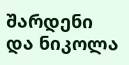შარდენი და ნიკოლა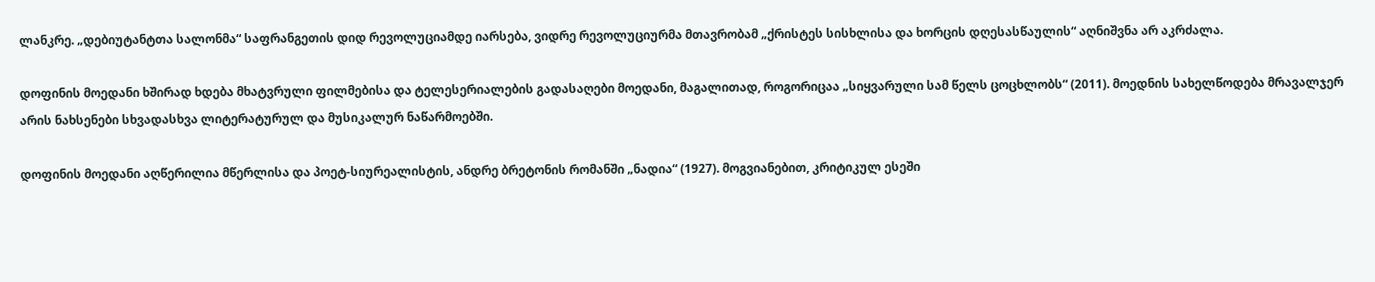ლანკრე. „დებიუტანტთა სალონმა“ საფრანგეთის დიდ რევოლუციამდე იარსება, ვიდრე რევოლუციურმა მთავრობამ „ქრისტეს სისხლისა და ხორცის დღესასწაულის“ აღნიშვნა არ აკრძალა.

დოფინის მოედანი ხშირად ხდება მხატვრული ფილმებისა და ტელესერიალების გადასაღები მოედანი, მაგალითად, როგორიცაა „სიყვარული სამ წელს ცოცხლობს“ (2011). მოედნის სახელწოდება მრავალჯერ არის ნახსენები სხვადასხვა ლიტერატურულ და მუსიკალურ ნაწარმოებში.

დოფინის მოედანი აღწერილია მწერლისა და პოეტ-სიურეალისტის, ანდრე ბრეტონის რომანში „ნადია“ (1927). მოგვიანებით, კრიტიკულ ესეში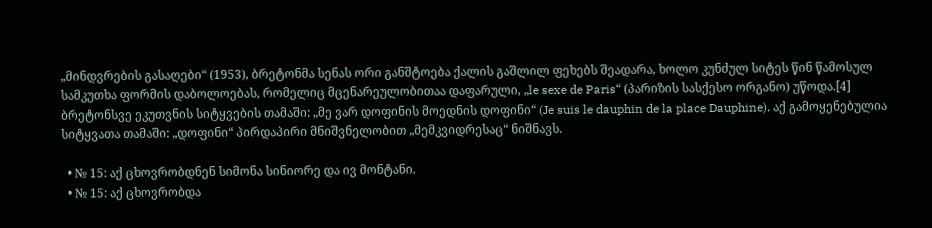„მინდვრების გასაღები“ (1953), ბრეტონმა სენას ორი განშტოება ქალის გაშლილ ფეხებს შეადარა, ხოლო კუნძულ სიტეს წინ წამოსულ სამკუთხა ფორმის დაბოლოებას, რომელიც მცენარეულობითაა დაფარული, „le sexe de Paris“ (პარიზის სასქესო ორგანო) უწოდა.[4] ბრეტონსვე ეკუთვნის სიტყვების თამაში: „მე ვარ დოფინის მოედნის დოფინი“ (Je suis le dauphin de la place Dauphine). აქ გამოყენებულია სიტყვათა თამაში: „დოფინი“ პირდაპირი მნიშვნელობით „მემკვიდრესაც“ ნიშნავს.

  • № 15: აქ ცხოვრობდნენ სიმონა სინიორე და ივ მონტანი.
  • № 15: აქ ცხოვრობდა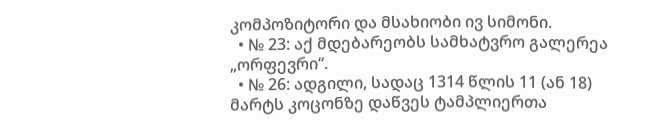კომპოზიტორი და მსახიობი ივ სიმონი.
  • № 23: აქ მდებარეობს სამხატვრო გალერეა „ორფევრი“.
  • № 26: ადგილი, სადაც 1314 წლის 11 (ან 18) მარტს კოცონზე დაწვეს ტამპლიერთა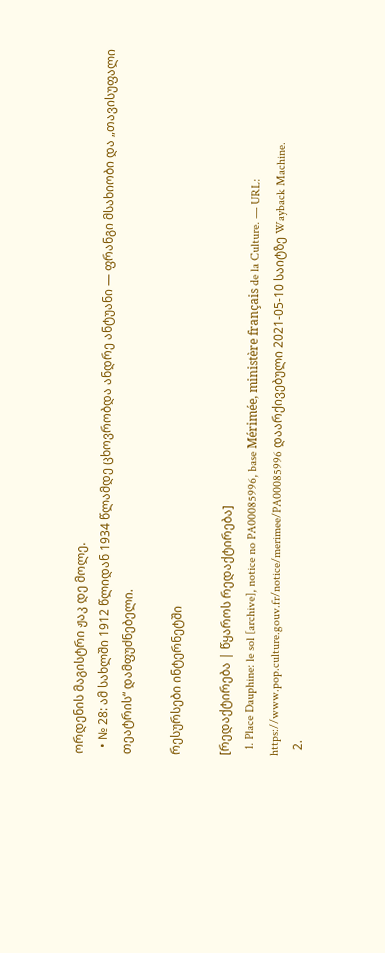ორდენის მაგისტრი ჟაკ დე მოლე.
  • № 28: ამ სახლში 1912 წლიდან 1934 წლამდე ცხოვრობდა ანდრე ანტუანი — ფრანგი მსახიობი და „თავისუფალი თეატრის“ დამფუძნებელი.

რესურსები ინტერნეტში

[რედაქტირება | წყაროს რედაქტირება]
  1. Place Dauphine: le sol [archive], notice no PA00085996, base Mérimée, ministère français de la Culture. — URL: https://www.pop.culture.gouv.fr/notice/merimee/PA00085996 დაარქივებული 2021-05-10 საიტზე Wayback Machine.
  2.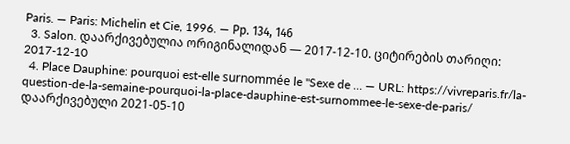Paris. — Paris: Michelin et Cie, 1996. — Рр. 134, 146
  3. Salon. დაარქივებულია ორიგინალიდან — 2017-12-10. ციტირების თარიღი: 2017-12-10
  4. Place Dauphine: pourquoi est-elle surnommée le "Sexe de … — URL: https://vivreparis.fr/la-question-de-la-semaine-pourquoi-la-place-dauphine-est-surnommee-le-sexe-de-paris/ დაარქივებული 2021-05-10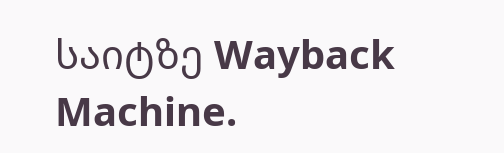საიტზე Wayback Machine.